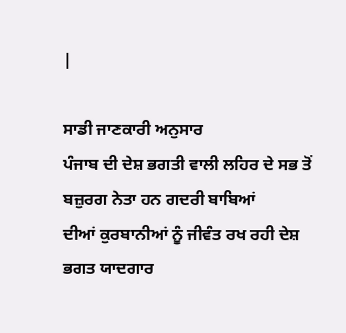|

ਸਾਡੀ ਜਾਣਕਾਰੀ ਅਨੁਸਾਰ
ਪੰਜਾਬ ਦੀ ਦੇਸ਼ ਭਗਤੀ ਵਾਲੀ ਲਹਿਰ ਦੇ ਸਭ ਤੋਂ ਬਜ਼ੁਰਗ ਨੇਤਾ ਹਨ ਗਦਰੀ ਬਾਬਿਆਂ
ਦੀਆਂ ਕੁਰਬਾਨੀਆਂ ਨੂੰ ਜੀਵੰਤ ਰਖ ਰਹੀ ਦੇਸ਼ ਭਗਤ ਯਾਦਗਾਰ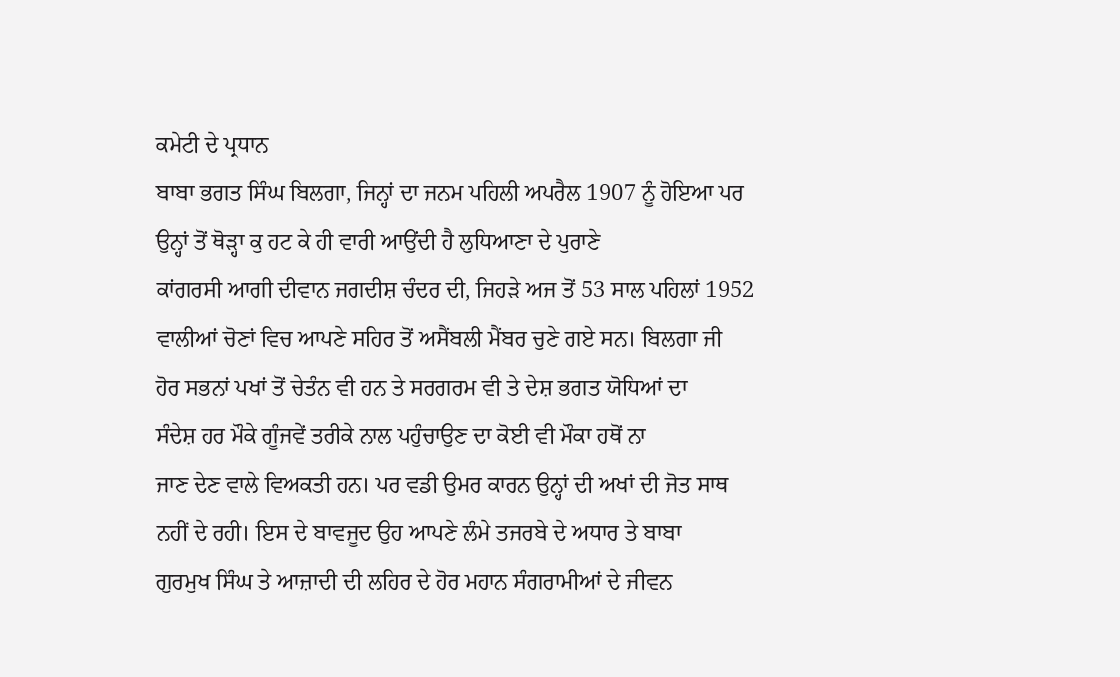ਕਮੇਟੀ ਦੇ ਪ੍ਰਧਾਨ
ਬਾਬਾ ਭਗਤ ਸਿੰਘ ਬਿਲਗਾ, ਜਿਨ੍ਹਾਂ ਦਾ ਜਨਮ ਪਹਿਲੀ ਅਪਰੈਲ 1907 ਨੂੰ ਹੋਇਆ ਪਰ
ਉਨ੍ਹਾਂ ਤੋਂ ਥੋੜ੍ਹਾ ਕੁ ਹਟ ਕੇ ਹੀ ਵਾਰੀ ਆਉਂਦੀ ਹੈ ਲੁਧਿਆਣਾ ਦੇ ਪੁਰਾਣੇ
ਕਾਂਗਰਸੀ ਆਗੀ ਦੀਵਾਨ ਜਗਦੀਸ਼ ਚੰਦਰ ਦੀ, ਜਿਹੜੇ ਅਜ ਤੋਂ 53 ਸਾਲ ਪਹਿਲਾਂ 1952
ਵਾਲੀਆਂ ਚੋਣਾਂ ਵਿਚ ਆਪਣੇ ਸਹਿਰ ਤੋਂ ਅਸੈਂਬਲੀ ਮੈਂਬਰ ਚੁਣੇ ਗਏ ਸਨ। ਬਿਲਗਾ ਜੀ
ਹੋਰ ਸਭਨਾਂ ਪਖਾਂ ਤੋਂ ਚੇਤੰਨ ਵੀ ਹਨ ਤੇ ਸਰਗਰਮ ਵੀ ਤੇ ਦੇਸ਼ ਭਗਤ ਯੋਧਿਆਂ ਦਾ
ਸੰਦੇਸ਼ ਹਰ ਮੌਕੇ ਗੂੰਜਵੇਂ ਤਰੀਕੇ ਨਾਲ ਪਹੁੰਚਾਉਣ ਦਾ ਕੋਈ ਵੀ ਮੌਕਾ ਹਥੋਂ ਨਾ
ਜਾਣ ਦੇਣ ਵਾਲੇ ਵਿਅਕਤੀ ਹਨ। ਪਰ ਵਡੀ ਉਮਰ ਕਾਰਨ ਉਨ੍ਹਾਂ ਦੀ ਅਖਾਂ ਦੀ ਜੋਤ ਸਾਥ
ਨਹੀਂ ਦੇ ਰਹੀ। ਇਸ ਦੇ ਬਾਵਜੂਦ ਉਹ ਆਪਣੇ ਲੰਮੇ ਤਜਰਬੇ ਦੇ ਅਧਾਰ ਤੇ ਬਾਬਾ
ਗੁਰਮੁਖ ਸਿੰਘ ਤੇ ਆਜ਼ਾਦੀ ਦੀ ਲਹਿਰ ਦੇ ਹੋਰ ਮਹਾਨ ਸੰਗਰਾਮੀਆਂ ਦੇ ਜੀਵਨ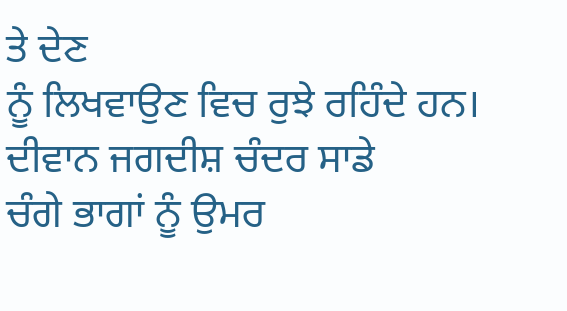ਤੇ ਦੇਣ
ਨੂੰ ਲਿਖਵਾਉਣ ਵਿਚ ਰੁਝੇ ਰਹਿੰਦੇ ਹਨ।
ਦੀਵਾਨ ਜਗਦੀਸ਼ ਚੰਦਰ ਸਾਡੇ
ਚੰਗੇ ਭਾਗਾਂ ਨੂੰ ਉਮਰ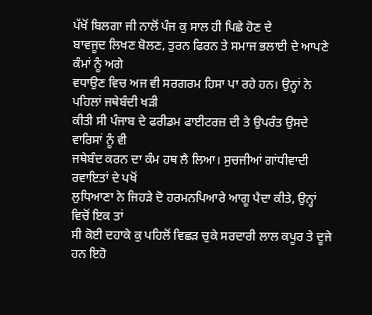ਪੱਖੋਂ ਬਿਲਗਾ ਜੀ ਨਾਲੋਂ ਪੰਜ ਕੁ ਸਾਲ ਹੀ ਪਿਛੇ ਹੋਣ ਦੇ
ਬਾਵਜੂਦ ਲਿਖਣ ਬੋਲਣ, ਤੁਰਨ ਫਿਰਨ ਤੇ ਸਮਾਜ ਭਲਾਈ ਦੇ ਆਪਣੇ ਕੰਮਾਂ ਨੂੰ ਅਗੇ
ਵਧਾਉਣ ਵਿਚ ਅਜ ਵੀ ਸਰਗਰਮ ਹਿਸਾ ਪਾ ਰਹੇ ਹਨ। ਉਨ੍ਹਾਂ ਨੇ ਪਹਿਲਾਂ ਜਥੇਬੰਦੀ ਖੜੀ
ਕੀਤੀ ਸੀ ਪੰਜਾਬ ਦੇ ਫਰੀਡਮ ਫਾਈਟਰਜ਼ ਦੀ ਤੇ ਉਪਰੰਤ ਉਸਦੇ ਵਾਰਿਸਾਂ ਨੂੰ ਵੀ
ਜਥੇਬੰਦ ਕਰਨ ਦਾ ਕੰਮ ਹਥ ਲੈ ਲਿਆ। ਸੁਚਜੀਆਂ ਗਾਂਧੀਵਾਦੀ ਰਵਾਇਤਾਂ ਦੇ ਪਖੋਂ
ਲੁਧਿਆਣਾ ਨੇ ਜਿਹੜੇ ਦੋ ਹਰਮਨਪਿਆਰੇ ਆਗੂ ਪੈਦਾ ਕੀਤੇ, ਉਨ੍ਹਾਂ ਵਿਚੋਂ ਇਕ ਤਾਂ
ਸੀ ਕੋਈ ਦਹਾਕੇ ਕੁ ਪਹਿਲੋਂ ਵਿਛੜ ਚੁਕੇ ਸਰਦਾਰੀ ਲਾਲ ਕਪੂਰ ਤੇ ਦੂਜੇ ਹਨ ਇਹੋ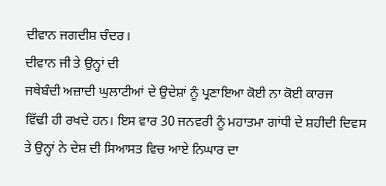ਦੀਵਾਨ ਜਗਦੀਸ਼ ਚੰਦਰ।
ਦੀਵਾਨ ਜੀ ਤੇ ਉਨ੍ਹਾਂ ਦੀ
ਜਥੇਬੰਦੀ ਅਜ਼ਾਦੀ ਘੁਲਾਟੀਆਂ ਦੇ ਉਦੇਸ਼ਾਂ ਨੂੰ ਪ੍ਰਣਾਇਆ ਕੋਈ ਨਾ ਕੋਈ ਕਾਰਜ
ਵਿੱਢੀ ਹੀ ਰਖਦੇ ਹਨ। ਇਸ ਵਾਰ 30 ਜਨਵਰੀ ਨੂੰ ਮਹਾਤਮਾ ਗਾਂਧੀ ਦੇ ਸ਼ਹੀਦੀ ਦਿਵਸ
ਤੇ ਉਨ੍ਹਾਂ ਨੇ ਦੇਸ਼ ਦੀ ਸਿਆਸਤ ਵਿਚ ਆਏ ਨਿਘਾਰ ਦਾ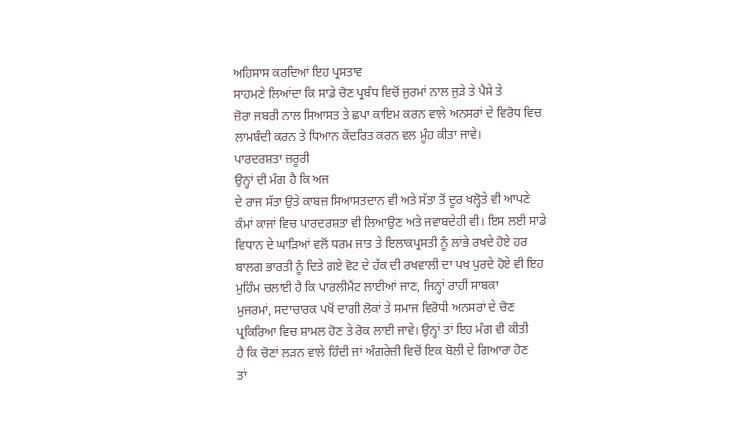ਅਹਿਸਾਸ ਕਰਦਿਆਂ ਇਹ ਪ੍ਰਸਤਾਵ
ਸਾਹਮਣੇ ਲਿਆਂਦਾ ਕਿ ਸਾਡੇ ਚੋਣ ਪ੍ਰਬੰਧ ਵਿਚੋਂ ਜੁਰਮਾਂ ਨਾਲ ਜੁੜੇ ਤੇ ਪੈਸੇ ਤੇ
ਜ਼ੋਰਾ ਜਬਰੀ ਨਾਲ ਸਿਆਸਤ ਤੇ ਛਪਾ ਕਾਇਮ ਕਰਨ ਵਾਲੇ ਅਨਸਰਾਂ ਦੇ ਵਿਰੋਧ ਵਿਚ
ਲਾਮਬੰਦੀ ਕਰਨ ਤੇ ਧਿਆਨ ਕੇਂਦਰਿਤ ਕਰਨ ਵਲ ਮੂੰਹ ਕੀਤਾ ਜਾਵੇ।
ਪਾਰਦਰਸ਼ਤਾ ਜ਼ਰੂਰੀ
ਉਨ੍ਹਾਂ ਦੀ ਮੰਗ ਹੈ ਕਿ ਅਜ
ਦੇ ਰਾਜ ਸੱਤਾ ਉਤੇ ਕਾਬਜ਼ ਸਿਆਸਤਦਾਨ ਵੀ ਅਤੇ ਸੱਤਾ ਤੋਂ ਦੂਰ ਖਲ੍ਹੋਤੇ ਵੀ ਆਪਣੇ
ਕੰਮਾਂ ਕਾਜਾਂ ਵਿਚ ਪਾਰਦਰਸ਼ਤਾ ਵੀ ਲਿਆਉਣ ਅਤੇ ਜਵਾਬਦੇਹੀ ਵੀ। ਇਸ ਲਈ ਸਾਡੇ
ਵਿਧਾਨ ਦੇ ਘਾੜਿਆਂ ਵਲੋਂ ਧਰਮ ਜਾਤ ਤੇ ਇਲਾਕਪ੍ਰਸਤੀ ਨੂੰ ਲਾਂਭੇ ਰਖਦੇ ਹੋਏ ਹਰ
ਬਾਲਗ ਭਾਰਤੀ ਨੂੰ ਦਿਤੇ ਗਏ ਵੋਟ ਦੇ ਹੱਕ ਦੀ ਰਖਵਾਲੀ ਦਾ ਪਖ ਪੁਰਦੇ ਹੋਏ ਵੀ ਇਹ
ਮੁਹਿੰਮ ਚਲਾਈ ਹੈ ਕਿ ਪਾਰਲੀਮੈਂਟ ਲਾਈਆਂ ਜਾਣ, ਜਿਨ੍ਹਾਂ ਰਾਹੀਂ ਸਾਬਕਾ
ਮੁਜਰਮਾਂ, ਸਦਾਚਾਰਕ ਪਖੋਂ ਦਾਗੀ ਲੋਕਾਂ ਤੇ ਸਮਾਜ ਵਿਰੋਧੀ ਅਨਸਰਾਂ ਦੇ ਚੋਣ
ਪ੍ਰਕਿਰਿਆ ਵਿਚ ਸ਼ਾਮਲ ਹੋਣ ਤੇ ਰੋਕ ਲਾਈ ਜਾਵੇ। ਉਨ੍ਹਾਂ ਤਾਂ ਇਹ ਮੰਗ ਵੀ ਕੀਤੀ
ਹੈ ਕਿ ਚੋਣਾਂ ਲੜਨ ਵਾਲੇ ਹਿੰਦੀ ਜਾਂ ਅੰਗਰੇਜ਼ੀ ਵਿਚੋਂ ਇਕ ਬੋਲੀ ਦੇ ਗਿਆਰਾ ਹੋਣ
ਤਾਂ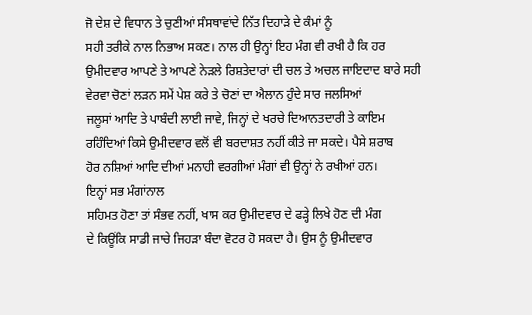ਜੋ ਦੇਸ਼ ਦੇ ਵਿਧਾਨ ਤੇ ਚੁਣੀਆਂ ਸੰਸਥਾਵਾਂਦੇ ਨਿੱਤ ਦਿਹਾੜੇ ਦੇ ਕੰਮਾਂ ਨੂੰ
ਸਹੀ ਤਰੀਕੇ ਨਾਲ ਨਿਭਾਅ ਸਕਣ। ਨਾਲ ਹੀ ਉਨ੍ਹਾਂ ਇਹ ਮੰਗ ਵੀ ਰਖੀ ਹੈ ਕਿ ਹਰ
ਉਮੀਦਵਾਰ ਆਪਣੇ ਤੇ ਆਪਣੇ ਨੇੜਲੇ ਰਿਸ਼ਤੇਦਾਰਾਂ ਦੀ ਚਲ ਤੇ ਅਚਲ ਜਾਇਦਾਦ ਬਾਰੇ ਸਹੀ
ਵੇਰਵਾ ਚੋਣਾਂ ਲੜਨ ਸਮੇਂ ਪੇਸ਼ ਕਰੇ ਤੇ ਚੋਣਾਂ ਦਾ ਐਲਾਨ ਹੁੰਦੇ ਸਾਰ ਜਲਸਿਆਂ
ਜਲੂਸਾਂ ਆਦਿ ਤੇ ਪਾਬੰਦੀ ਲਾਈ ਜਾਵੇ, ਜਿਨ੍ਹਾਂ ਦੇ ਖਰਚੇ ਦਿਆਨਤਦਾਰੀ ਤੇ ਕਾਇਮ
ਰਹਿੰਦਿਆਂ ਕਿਸੇ ਉਮੀਦਵਾਰ ਵਲੋਂ ਵੀ ਬਰਦਾਸ਼ਤ ਨਹੀਂ ਕੀਤੇ ਜਾ ਸਕਦੇ। ਪੈਸੇ ਸ਼ਰਾਬ
ਹੋਰ ਨਸ਼ਿਆਂ ਆਦਿ ਦੀਆਂ ਮਨਾਹੀ ਵਰਗੀਆਂ ਮੰਗਾਂ ਵੀ ਉਨ੍ਹਾਂ ਨੇ ਰਖੀਆਂ ਹਨ।
ਇਨ੍ਹਾਂ ਸਭ ਮੰਗਾਂਨਾਲ
ਸਹਿਮਤ ਹੋਣਾ ਤਾਂ ਸੰਭਵ ਨਹੀਂ, ਖਾਸ ਕਰ ਉਮੀਦਵਾਰ ਦੇ ਫੜ੍ਹੇ ਲਿਖੇ ਹੋਣ ਦੀ ਮੰਗ
ਦੇ ਕਿਊਂਕਿ ਸਾਡੀ ਜਾਚੇ ਜਿਹੜਾ ਬੰਦਾ ਵੋਟਰ ਹੋ ਸਕਦਾ ਹੈ। ਉਸ ਨੂੰ ਉਮੀਦਵਾਰ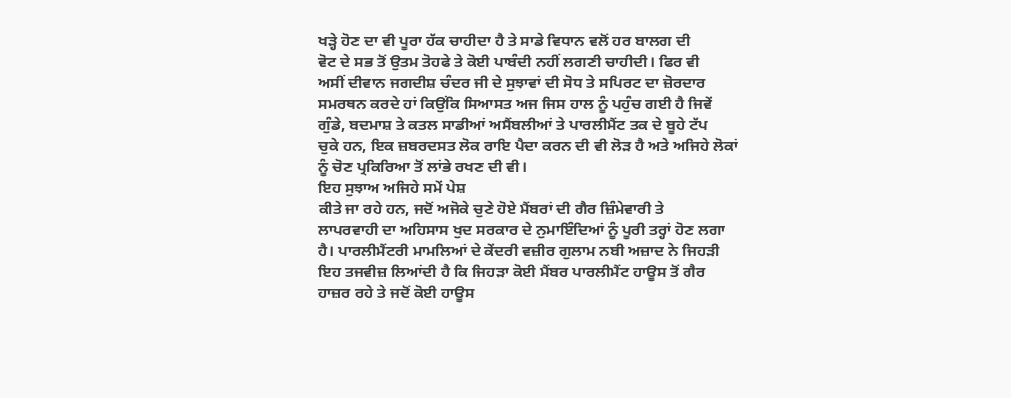ਖੜ੍ਹੇ ਹੋਣ ਦਾ ਵੀ ਪੂਰਾ ਹੱਕ ਚਾਹੀਦਾ ਹੈ ਤੇ ਸਾਡੇ ਵਿਧਾਨ ਵਲੋਂ ਹਰ ਬਾਲਗ ਦੀ
ਵੋਟ ਦੇ ਸਭ ਤੋਂ ਉਤਮ ਤੋਹਫੇ ਤੇ ਕੋਈ ਪਾਬੰਦੀ ਨਹੀਂ ਲਗਣੀ ਚਾਹੀਦੀ। ਫਿਰ ਵੀ
ਅਸੀਂ ਦੀਵਾਨ ਜਗਦੀਸ਼ ਚੰਦਰ ਜੀ ਦੇ ਸੁਝਾਵਾਂ ਦੀ ਸੋਧ ਤੇ ਸਪਿਰਟ ਦਾ ਜ਼ੋਰਦਾਰ
ਸਮਰਥਨ ਕਰਦੇ ਹਾਂ ਕਿਉਂਕਿ ਸਿਆਸਤ ਅਜ ਜਿਸ ਹਾਲ ਨੂੰ ਪਹੁੰਚ ਗਈ ਹੈ ਜਿਵੇਂ
ਗੁੰਡੇ, ਬਦਮਾਸ਼ ਤੇ ਕਤਲ ਸਾਡੀਆਂ ਅਸੈਂਬਲੀਆਂ ਤੇ ਪਾਰਲੀਮੈਂਟ ਤਕ ਦੇ ਬੂਹੇ ਟੱਪ
ਚੁਕੇ ਹਨ, ਇਕ ਜ਼ਬਰਦਸਤ ਲੋਕ ਰਾਇ ਪੈਦਾ ਕਰਨ ਦੀ ਵੀ ਲੋੜ ਹੈ ਅਤੇ ਅਜਿਹੇ ਲੋਕਾਂ
ਨੂੰ ਚੋਣ ਪ੍ਰਕਿਰਿਆ ਤੋਂ ਲਾਂਭੇ ਰਖਣ ਦੀ ਵੀ।
ਇਹ ਸੁਝਾਅ ਅਜਿਹੇ ਸਮੇਂ ਪੇਸ਼
ਕੀਤੇ ਜਾ ਰਹੇ ਹਨ, ਜਦੋਂ ਅਜੋਕੇ ਚੁਣੇ ਹੋਏ ਮੈਂਬਰਾਂ ਦੀ ਗੈਰ ਜ਼ਿੰਮੇਵਾਰੀ ਤੇ
ਲਾਪਰਵਾਹੀ ਦਾ ਅਹਿਸਾਸ ਖੁਦ ਸਰਕਾਰ ਦੇ ਨੁਮਾਇੰਦਿਆਂ ਨੂੰ ਪੂਰੀ ਤਰ੍ਹਾਂ ਹੋਣ ਲਗਾ
ਹੈ। ਪਾਰਲੀਮੈਂਟਰੀ ਮਾਮਲਿਆਂ ਦੇ ਕੇਂਦਰੀ ਵਜ਼ੀਰ ਗੁਲਾਮ ਨਬੀ ਅਜ਼ਾਦ ਨੇ ਜਿਹੜੀ
ਇਹ ਤਜਵੀਜ਼ ਲਿਆਂਦੀ ਹੈ ਕਿ ਜਿਹੜਾ ਕੋਈ ਮੈਂਬਰ ਪਾਰਲੀਮੈਂਟ ਹਾਊਸ ਤੋਂ ਗੈਰ
ਹਾਜ਼ਰ ਰਹੇ ਤੇ ਜਦੋਂ ਕੋਈ ਹਾਊਸ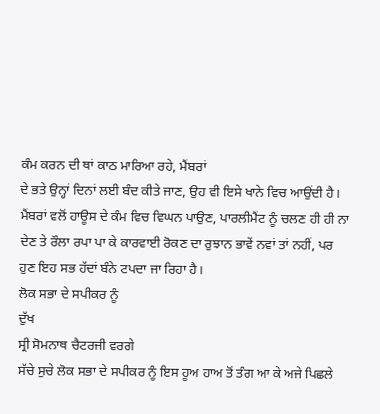ਕੰਮ ਕਰਨ ਦੀ ਥਾਂ ਕਾਠ ਮਾਰਿਆ ਰਹੇ, ਮੈਂਬਰਾਂ
ਦੇ ਭਤੇ ਉਨ੍ਹਾਂ ਦਿਨਾਂ ਲਈ ਬੰਦ ਕੀਤੇ ਜਾਣ, ਉਹ ਵੀ ਇਸੇ ਖਾਨੇ ਵਿਚ ਆਉਂਦੀ ਹੈ।
ਮੈਂਬਰਾਂ ਵਲੋਂ ਹਾਊਸ ਦੇ ਕੰਮ ਵਿਚ ਵਿਘਨ ਪਾਉਣ, ਪਾਰਲੀਮੈਂਟ ਨੂੰ ਚਲਣ ਹੀ ਹੀ ਨਾ
ਦੇਣ ਤੇ ਰੌਲਾ ਰਪਾ ਪਾ ਕੇ ਕਾਰਵਾਈ ਰੋਕਣ ਦਾ ਰੁਝਾਨ ਭਾਵੇਂ ਨਵਾਂ ਤਾਂ ਨਹੀਂ, ਪਰ
ਹੁਣ ਇਹ ਸਭ ਹੱਦਾਂ ਬੰਨੇ ਟਪਦਾ ਜਾ ਰਿਹਾ ਹੈ।
ਲੋਕ ਸਭਾ ਦੇ ਸਪੀਕਰ ਨੂੰ
ਦੁੱਖ
ਸ੍ਰੀ ਸੋਮਨਾਥ ਚੈਟਰਜੀ ਵਰਗੇ
ਸੱਚੇ ਸੁਚੇ ਲੋਕ ਸਭਾ ਦੇ ਸਪੀਕਰ ਨੂੰ ਇਸ ਹੂਅ ਹਾਅ ਤੋਂ ਤੰਗ ਆ ਕੇ ਅਜੇ ਪਿਛਲੇ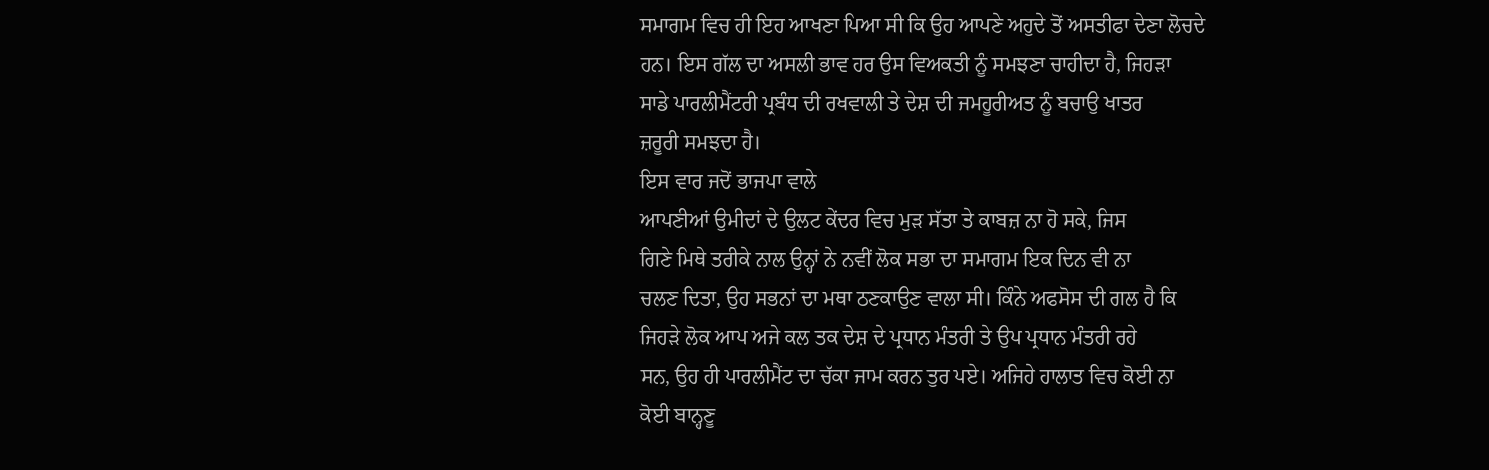ਸਮਾਗਮ ਵਿਚ ਹੀ ਇਹ ਆਖਣਾ ਪਿਆ ਸੀ ਕਿ ਉਹ ਆਪਣੇ ਅਹੁਦੇ ਤੋਂ ਅਸਤੀਫਾ ਦੇਣਾ ਲੋਚਦੇ
ਹਨ। ਇਸ ਗੱਲ ਦਾ ਅਸਲੀ ਭਾਵ ਹਰ ਉਸ ਵਿਅਕਤੀ ਨੂੰ ਸਮਝਣਾ ਚਾਹੀਦਾ ਹੈ, ਜਿਹੜਾ
ਸਾਡੇ ਪਾਰਲੀਮੈਂਟਰੀ ਪ੍ਰਬੰਧ ਦੀ ਰਖਵਾਲੀ ਤੇ ਦੇਸ਼ ਦੀ ਜਮਹੂਰੀਅਤ ਨੂੰ ਬਚਾਉ ਖਾਤਰ
ਜ਼ਰੂਰੀ ਸਮਝਦਾ ਹੈ।
ਇਸ ਵਾਰ ਜਦੋਂ ਭਾਜਪਾ ਵਾਲੇ
ਆਪਣੀਆਂ ਉਮੀਦਾਂ ਦੇ ਉਲਟ ਕੇਂਦਰ ਵਿਚ ਮੁੜ ਸੱਤਾ ਤੇ ਕਾਬਜ਼ ਨਾ ਹੋ ਸਕੇ, ਜਿਸ
ਗਿਣੇ ਮਿਥੇ ਤਰੀਕੇ ਨਾਲ ਉਨ੍ਹਾਂ ਨੇ ਨਵੀਂ ਲੋਕ ਸਭਾ ਦਾ ਸਮਾਗਮ ਇਕ ਦਿਨ ਵੀ ਨਾ
ਚਲਣ ਦਿਤਾ, ਉਹ ਸਭਨਾਂ ਦਾ ਮਥਾ ਠਣਕਾਉਣ ਵਾਲਾ ਸੀ। ਕਿੰਨੇ ਅਫਸੋਸ ਦੀ ਗਲ ਹੈ ਕਿ
ਜਿਹੜੇ ਲੋਕ ਆਪ ਅਜੇ ਕਲ ਤਕ ਦੇਸ਼ ਦੇ ਪ੍ਰਧਾਨ ਮੰਤਰੀ ਤੇ ਉਪ ਪ੍ਰਧਾਨ ਮੰਤਰੀ ਰਹੇ
ਸਨ, ਉਹ ਹੀ ਪਾਰਲੀਮੈਂਟ ਦਾ ਚੱਕਾ ਜਾਮ ਕਰਨ ਤੁਰ ਪਏ। ਅਜਿਹੇ ਹਾਲਾਤ ਵਿਚ ਕੋਈ ਨਾ
ਕੋਈ ਬਾਨ੍ਹਣੂ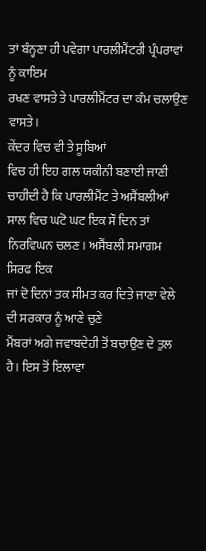ਤਾਂ ਬੰਨ੍ਹਣਾ ਹੀ ਪਵੇਗਾ ਪਾਰਲੀਮੈਂਟਰੀ ਪ੍ਰੰਪਰਾਵਾਂ ਨੂੰ ਕਾਇਮ
ਰਖਣ ਵਾਸਤੇ ਤੇ ਪਾਰਲੀਮੈਂਟਰ ਦਾ ਕੰਮ ਚਲਾਉਣ ਵਾਸਤੇ।
ਕੇਂਦਰ ਵਿਚ ਵੀ ਤੇ ਸੂਬਿਆਂ
ਵਿਚ ਹੀ ਇਹ ਗਲ ਯਕੀਨੀ ਬਣਾਈ ਜਾਣੀ ਚਾਹੀਦੀ ਹੈ ਕਿ ਪਾਰਲੀਮੈਂਟ ਤੇ ਅਸੈਂਬਲੀਆਂ
ਸਾਲ ਵਿਚ ਘਟੋ ਘਟ ਇਕ ਸੌ ਦਿਨ ਤਾਂ ਨਿਰਵਿਘਨ ਚਲਣ। ਅਸੈਂਬਲੀ ਸਮਾਗਮ ਸਿਰਫ ਇਕ
ਜਾਂ ਦੋ ਦਿਨਾਂ ਤਕ ਸੀਮਤ ਕਰ ਦਿਤੇ ਜਾਣਾ ਵੇਲੇ ਦੀ ਸਰਕਾਰ ਨੂੰ ਆਣੇ ਚੁਣੇ
ਮੈਂਬਰਾਂ ਅਗੇ ਜਵਾਬਦੇਹੀ ਤੋਂ ਬਚਾਉਣ ਦੇ ਤੁਲ ਹੈ। ਇਸ ਤੋਂ ਇਲਾਵਾ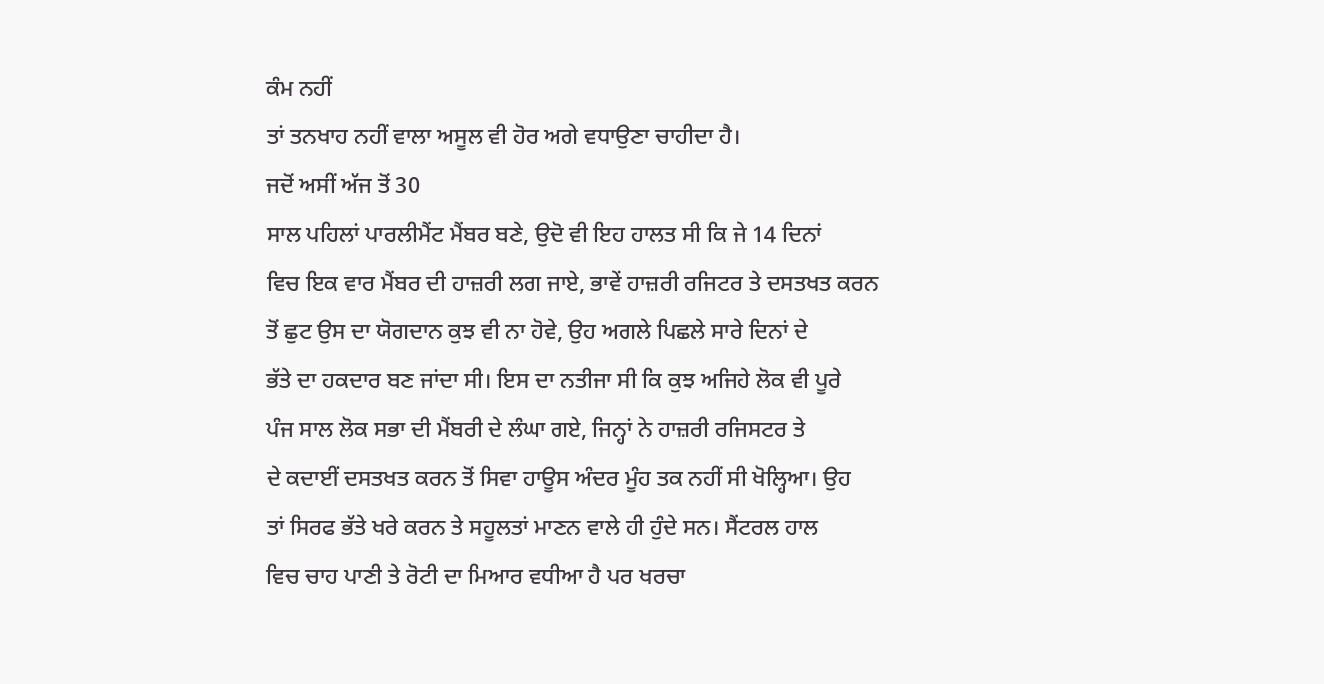ਕੰਮ ਨਹੀਂ
ਤਾਂ ਤਨਖਾਹ ਨਹੀਂ ਵਾਲਾ ਅਸੂਲ ਵੀ ਹੋਰ ਅਗੇ ਵਧਾਉਣਾ ਚਾਹੀਦਾ ਹੈ।
ਜਦੋਂ ਅਸੀਂ ਅੱਜ ਤੋਂ 30
ਸਾਲ ਪਹਿਲਾਂ ਪਾਰਲੀਮੈਂਟ ਮੈਂਬਰ ਬਣੇ, ਉਦੋ ਵੀ ਇਹ ਹਾਲਤ ਸੀ ਕਿ ਜੇ 14 ਦਿਨਾਂ
ਵਿਚ ਇਕ ਵਾਰ ਮੈਂਬਰ ਦੀ ਹਾਜ਼ਰੀ ਲਗ ਜਾਏ, ਭਾਵੇਂ ਹਾਜ਼ਰੀ ਰਜਿਟਰ ਤੇ ਦਸਤਖਤ ਕਰਨ
ਤੋਂ ਛੁਟ ਉਸ ਦਾ ਯੋਗਦਾਨ ਕੁਝ ਵੀ ਨਾ ਹੋਵੇ, ਉਹ ਅਗਲੇ ਪਿਛਲੇ ਸਾਰੇ ਦਿਨਾਂ ਦੇ
ਭੱਤੇ ਦਾ ਹਕਦਾਰ ਬਣ ਜਾਂਦਾ ਸੀ। ਇਸ ਦਾ ਨਤੀਜਾ ਸੀ ਕਿ ਕੁਝ ਅਜਿਹੇ ਲੋਕ ਵੀ ਪੂਰੇ
ਪੰਜ ਸਾਲ ਲੋਕ ਸਭਾ ਦੀ ਮੈਂਬਰੀ ਦੇ ਲੰਘਾ ਗਏ, ਜਿਨ੍ਹਾਂ ਨੇ ਹਾਜ਼ਰੀ ਰਜਿਸਟਰ ਤੇ
ਦੇ ਕਦਾਈਂ ਦਸਤਖਤ ਕਰਨ ਤੋਂ ਸਿਵਾ ਹਾਊਸ ਅੰਦਰ ਮੂੰਹ ਤਕ ਨਹੀਂ ਸੀ ਖੋਲ੍ਹਿਆ। ਉਹ
ਤਾਂ ਸਿਰਫ ਭੱਤੇ ਖਰੇ ਕਰਨ ਤੇ ਸਹੂਲਤਾਂ ਮਾਣਨ ਵਾਲੇ ਹੀ ਹੁੰਦੇ ਸਨ। ਸੈਂਟਰਲ ਹਾਲ
ਵਿਚ ਚਾਹ ਪਾਣੀ ਤੇ ਰੋਟੀ ਦਾ ਮਿਆਰ ਵਧੀਆ ਹੈ ਪਰ ਖਰਚਾ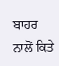ਬਾਹਰ ਨਾਲੋਂ ਕਿਤੇ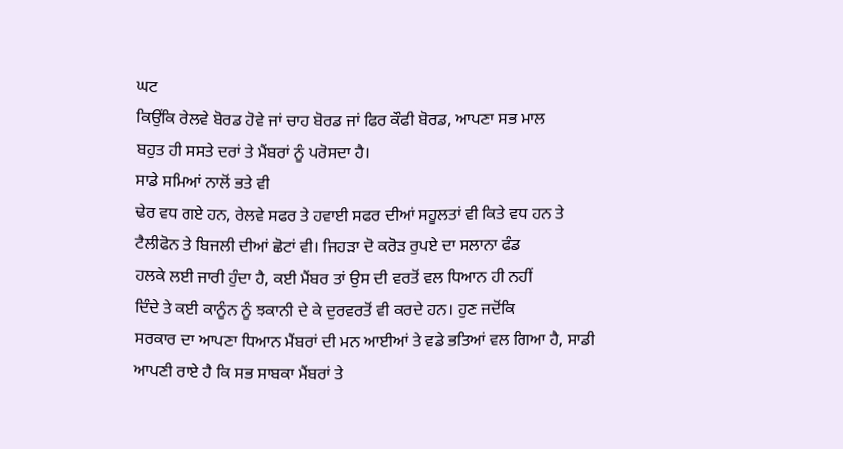ਘਟ
ਕਿਉਂਕਿ ਰੇਲਵੇ ਬੋਰਡ ਹੋਵੇ ਜਾਂ ਚਾਹ ਬੋਰਡ ਜਾਂ ਫਿਰ ਕੌਫੀ ਬੋਰਡ, ਆਪਣਾ ਸਭ ਮਾਲ
ਬਹੁਤ ਹੀ ਸਸਤੇ ਦਰਾਂ ਤੇ ਮੈਂਬਰਾਂ ਨੂੰ ਪਰੋਸਦਾ ਹੈ।
ਸਾਡੇ ਸਮਿਆਂ ਨਾਲੋਂ ਭਤੇ ਵੀ
ਢੇਰ ਵਧ ਗਏ ਹਨ, ਰੇਲਵੇ ਸਫਰ ਤੇ ਹਵਾਈ ਸਫਰ ਦੀਆਂ ਸਹੂਲਤਾਂ ਵੀ ਕਿਤੇ ਵਧ ਹਨ ਤੇ
ਟੈਲੀਫੋਨ ਤੇ ਬਿਜਲੀ ਦੀਆਂ ਛੋਟਾਂ ਵੀ। ਜਿਹੜਾ ਦੋ ਕਰੋੜ ਰੁਪਏ ਦਾ ਸਲਾਨਾ ਫੰਡ
ਹਲਕੇ ਲਈ ਜਾਰੀ ਹੁੰਦਾ ਹੈ, ਕਈ ਮੈਂਬਰ ਤਾਂ ਉਸ ਦੀ ਵਰਤੋਂ ਵਲ ਧਿਆਨ ਹੀ ਨਹੀਂ
ਦਿੰਦੇ ਤੇ ਕਈ ਕਾਨੂੰਨ ਨੂੰ ਝਕਾਨੀ ਦੇ ਕੇ ਦੁਰਵਰਤੋਂ ਵੀ ਕਰਦੇ ਹਨ। ਹੁਣ ਜਦੋਂਕਿ
ਸਰਕਾਰ ਦਾ ਆਪਣਾ ਧਿਆਨ ਮੈਂਬਰਾਂ ਦੀ ਮਨ ਆਈਆਂ ਤੇ ਵਡੇ ਭਤਿਆਂ ਵਲ ਗਿਆ ਹੈ, ਸਾਡੀ
ਆਪਣੀ ਰਾਏ ਹੈ ਕਿ ਸਭ ਸਾਬਕਾ ਮੈਂਬਰਾਂ ਤੇ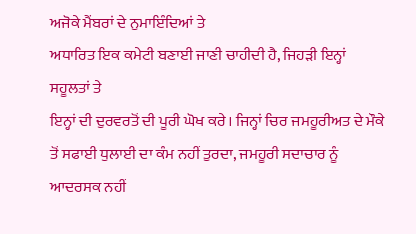ਅਜੋਕੇ ਮੈਂਬਰਾਂ ਦੇ ਨੁਮਾਇੰਦਿਆਂ ਤੇ
ਅਧਾਰਿਤ ਇਕ ਕਮੇਟੀ ਬਣਾਈ ਜਾਣੀ ਚਾਹੀਦੀ ਹੈ, ਜਿਹੜੀ ਇਨ੍ਹਾਂ ਸਹੂਲਤਾਂ ਤੇ
ਇਨ੍ਹਾਂ ਦੀ ਦੁਰਵਰਤੋਂ ਦੀ ਪੂਰੀ ਘੋਖ ਕਰੇ। ਜਿਨ੍ਹਾਂ ਚਿਰ ਜਮਹੂਰੀਅਤ ਦੇ ਮੌਕੇ
ਤੋਂ ਸਫਾਈ ਧੁਲਾਈ ਦਾ ਕੰਮ ਨਹੀਂ ਤੁਰਦਾ, ਜਮਹੂਰੀ ਸਦਾਚਾਰ ਨੂੰ ਆਦਰਸਕ ਨਹੀਂ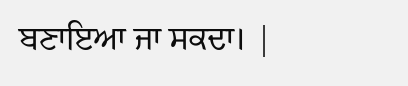ਬਣਾਇਆ ਜਾ ਸਕਦਾ। |